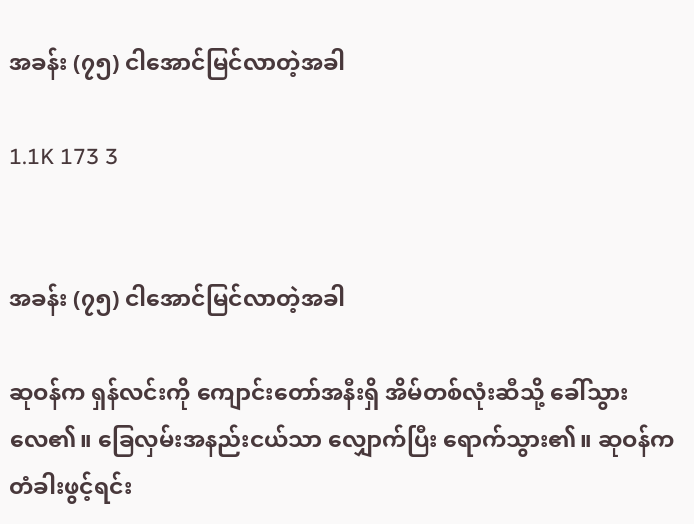အခန်း (၇၅) ငါအောင်မြင်လာတဲ့အခါ

1.1K 173 3


အခန်း (၇၅) ငါအောင်မြင်လာတဲ့အခါ

ဆုဝန်က ရှန်လင်းကို ‌ကျောင်းတော်အနီးရှိ အိမ်တစ်လုံးဆီသို့ ခေါ်သွားလေ၏။ ခြေလှမ်းအနည်းငယ်သာ လျှောက်ပြီး ရောက်သွား၏။ ဆုဝန်က တံခါးဖွင့်ရင်း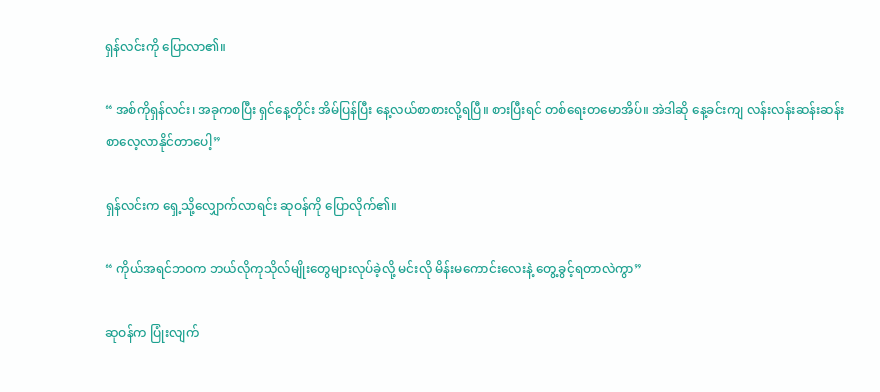ရှန်လင်းကို ပြောလာ၏။

“ အစ်ကိုရှန်လင်း၊ အခုကစပြီး ရှင်နေ့တိုင်း အိမ်ပြန်ပြီး နေ့လယ်စာစားလို့ရပြီ။ စားပြီးရင် တစ်ရေးတမောအိပ်။ အဲဒါဆို နေ့ခင်းကျ လန်းလန်းဆန်းဆန်း စာလေ့လာနိုင်တာပေါ့”

ရှန်လင်းက ရှေ့သို့လျှောက်လာရင်း ဆုဝန်ကို ပြောလိုက်၏။

“ ကိုယ်အရင်ဘဝက ဘယ်လိုကုသိုလ်မျိုးတွေများလုပ်ခဲ့လို့ မင်းလို မိန်းမကောင်းလေးနဲ့ တွေ့ခွင့်ရတာလဲကွာ”

ဆုဝန်က ပြုံးလျက်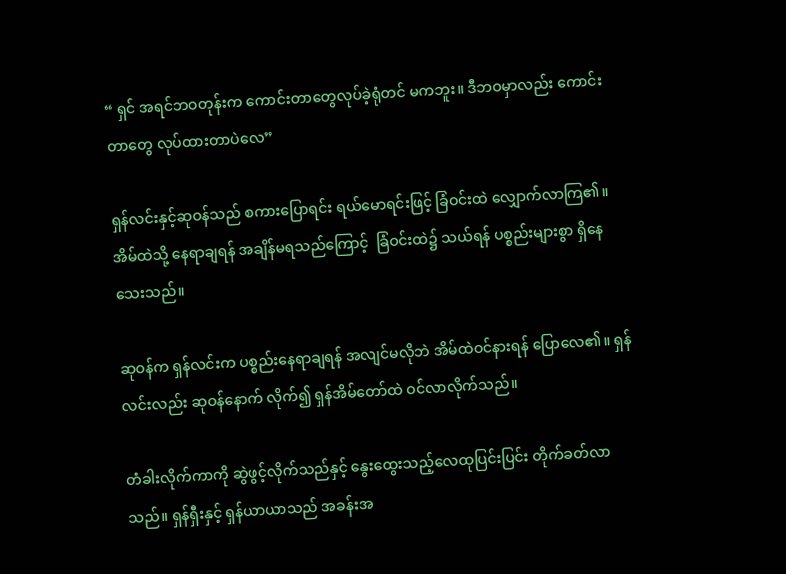“ ရှင် အရင်ဘဝတုန်းက ကောင်းတာတွေလုပ်ခဲ့ရုံတင် မကဘူး။ ဒီဘဝမှာလည်း ကောင်းတာတွေ လုပ်ထားတာပဲလေ”

ရှန်လင်းနှင့်ဆုဝန်သည် စကားပြောရင်း ရယ်မောရင်းဖြင့် ခြံဝင်းထဲ လျှောက်လာကြ၏။ အိမ်ထဲသို့ နေရာချရန် အချိန်မရသည်ကြောင့်  ခြံဝင်းထဲ၌ ‌သယ်ရန် ပစ္စည်းများစွာ ရှိနေသေးသည်။

ဆုဝန်က ရှန်လင်းက ပစ္စည်းနေရာချရန် အလျင်မလိုဘဲ အိမ်ထဲဝင်နားရန် ပြောလေ၏။ ရှန်လင်းလည်း ဆုဝန်နောက် လိုက်၍ ရှန်အိမ်တော်ထဲ ဝင်လာလိုက်သည်။

တံခါးလိုက်ကာကို ဆွဲဖွင့်လိုက်သည်နှင့် နွေးထွေးသည့်လေထုပြင်းပြင်း တိုက်ခတ်လာသည်။ ရှန်ရှီးနှင့် ရှန်ယာယာသည် အခန်းအ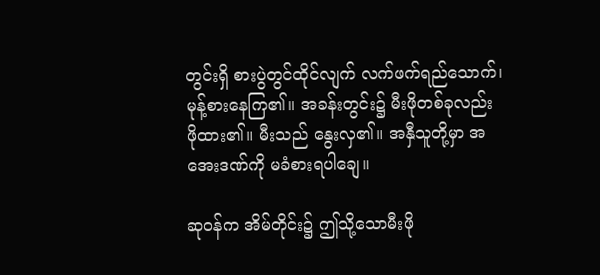တွင်းရှိ စားပွဲတွင်ထိုင်လျက် လက်ဖက်ရည်သောက်၊ မုန့်စားနေကြ၏။ အခန်းတွင်း၌ မီးဖိုတစ်ခုလည်း ဖိုထား၏။ မီးသည် နွေးလှ၏။ အနှီသူတို့မှာ အအေးဒဏ်ကို မခံစားရပါချေ။

ဆုဝန်က အိမ်တိုင်း၌ ဤသို့သောမီးဖို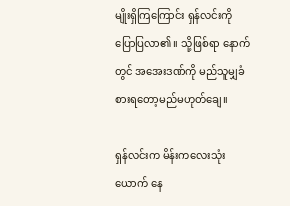မျိုးရှိကြကြောင်း ရှန်လင်းကို ပြောပြလာ၏။ သို့ဖြစ်ရာ နောက်တွင် အအေးဒဏ်ကို မည်သူမျှခံစားရတော့မည်မဟုတ်ချေ။

ရှန်လင်းက မိန်းကလေးသုံးယောက် နေ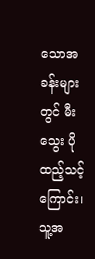သောအခန်းများတွင် မီးသွေး ပိုထည့်သင့်ကြောင်း၊ သူ့အ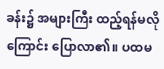ခန်း၌ အများကြီး ထည့်ရန်မလိုကြောင်း ပြောလာ၏။ ပထမ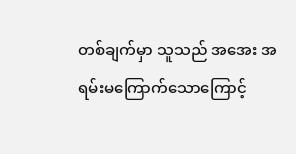တစ်ချက်မှာ သူသည် အအေး အရမ်းမကြောက်သောကြောင့်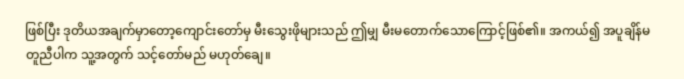ဖြစ်ပြီး ဒုတိယအချက်မှာ‌တော့ကျောင်းတော်မှ မီးသွေးဖိုများသည် ဤမျှ မီးမတောက်သောကြောင့်ဖြစ်၏။ အကယ်၍ အပူချိန်မတူညီပါက သူ့အတွက် သင့်တော်မည် မဟုတ်ချေ။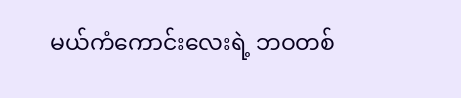မယ်ကံကောင်းလေးရဲ့ ဘဝတစ်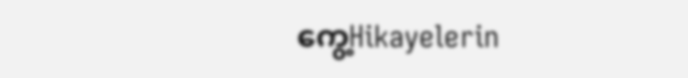ကွေ့Hikayelerin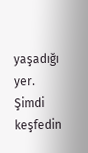yaşadığı yer. Şimdi keşfedin